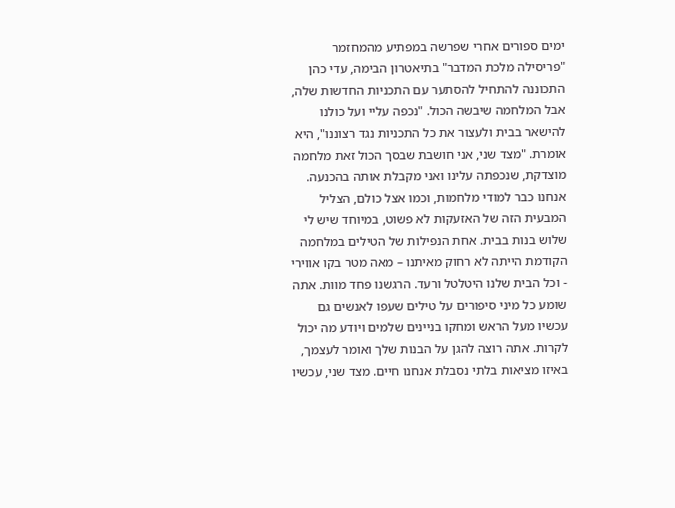ימים ספורים אחרי שפרשה במפתיע מהמחזמר "פריסילה מלכת המדבר" בתיאטרון הבימה, עדי כהן התכוננה להתחיל להסתער עם התכניות החדשות שלה, אבל המלחמה שיבשה הכול. "נכפה עליי ועל כולנו להישאר בבית ולעצור את כל התכניות נגד רצוננו", היא אומרת. "מצד שני, אני חושבת שבסך הכול זאת מלחמה מוצדקת, שנכפתה עלינו ואני מקבלת אותה בהכנעה. אנחנו כבר למודי מלחמות, וכמו אצל כולם, הצליל המבעית הזה של האזעקות לא פשוט, במיוחד שיש לי שלוש בנות בבית. אחת הנפילות של הטילים במלחמה הקודמת הייתה לא רחוק מאיתנו – מאה מטר בקו אווירי - וכל הבית שלנו היטלטל ורעד. הרגשנו פחד מוות. אתה שומע כל מיני סיפורים על טילים שעפו לאנשים גם עכשיו מעל הראש ומחקו בניינים שלמים ויודע מה יכול לקרות. אתה רוצה להגן על הבנות שלך ואומר לעצמך, באיזו מציאות בלתי נסבלת אנחנו חיים. מצד שני, עכשיו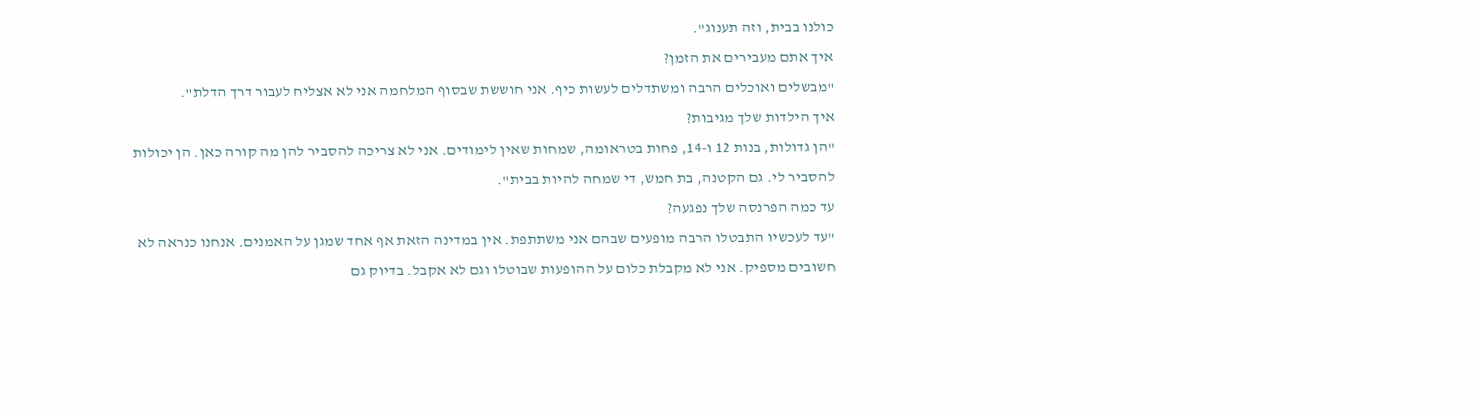כולנו בבית, וזה תענוג".
איך אתם מעבירים את הזמן?
"מבשלים ואוכלים הרבה ומשתדלים לעשות כיף. אני חוששת שבסוף המלחמה אני לא אצליח לעבור דרך הדלת".
איך הילדות שלך מגיבות?
"הן גדולות, בנות 12 ו-14, פחות בטראומה, שמחות שאין לימודים. אני לא צריכה להסביר להן מה קורה כאן. הן יכולות להסביר לי. גם הקטנה, בת חמש, די שמחה להיות בבית".
עד כמה הפרנסה שלך נפגעה?
"עד לעכשיו התבטלו הרבה מופעים שבהם אני משתתפת. אין במדינה הזאת אף אחד שמגן על האמנים. אנחנו כנראה לא חשובים מספיק. אני לא מקבלת כלום על ההופעות שבוטלו וגם לא אקבל. בדיוק גם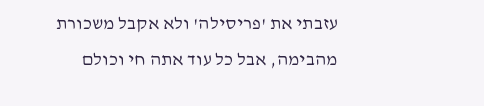עזבתי את 'פריסילה' ולא אקבל משכורת מהבימה, אבל כל עוד אתה חי וכולם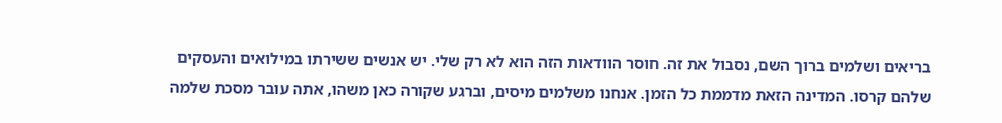בריאים ושלמים ברוך השם, נסבול את זה. חוסר הוודאות הזה הוא לא רק שלי. יש אנשים ששירתו במילואים והעסקים שלהם קרסו. המדינה הזאת מדממת כל הזמן. אנחנו משלמים מיסים, וברגע שקורה כאן משהו, אתה עובר מסכת שלמה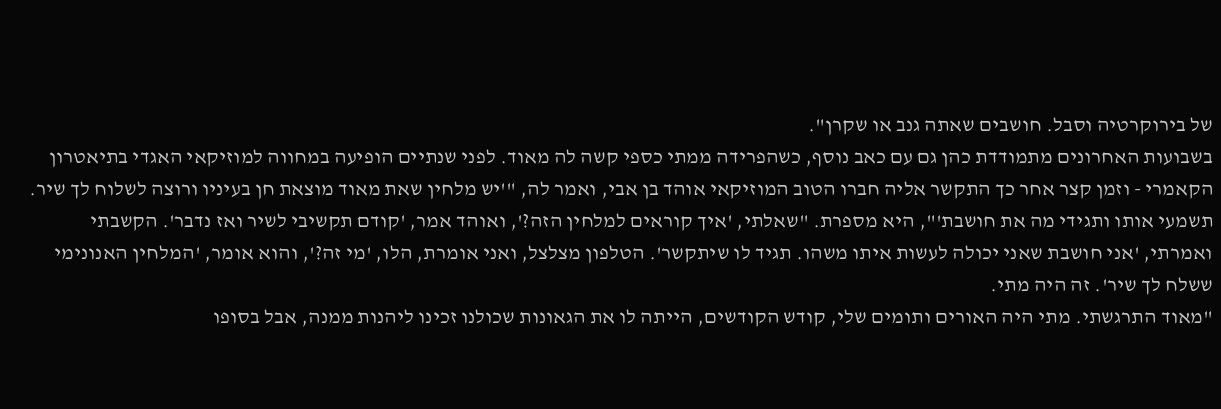של בירוקרטיה וסבל. חושבים שאתה גנב או שקרן".
בשבועות האחרונים מתמודדת כהן גם עם כאב נוסף, כשהפרידה ממתי כספי קשה לה מאוד. לפני שנתיים הופיעה במחווה למוזיקאי האגדי בתיאטרון הקאמרי - וזמן קצר אחר כך התקשר אליה חברו הטוב המוזיקאי אוהד בן אבי, ואמר לה, "'יש מלחין שאת מאוד מוצאת חן בעיניו ורוצה לשלוח לך שיר. תשמעי אותו ותגידי מה את חושבת'", היא מספרת. "שאלתי, 'איך קוראים למלחין הזה?', ואוהד אמר, 'קודם תקשיבי לשיר ואז נדבר'. הקשבתי ואמרתי, 'אני חושבת שאני יכולה לעשות איתו משהו. תגיד לו שיתקשר'. הטלפון מצלצל, ואני אומרת, הלו, 'מי זה?', והוא אומר, 'המלחין האנונימי ששלח לך שיר'. זה היה מתי.
"מאוד התרגשתי. מתי היה האורים ותומים שלי, קודש הקודשים, הייתה לו את הגאונות שכולנו זכינו ליהנות ממנה, אבל בסופו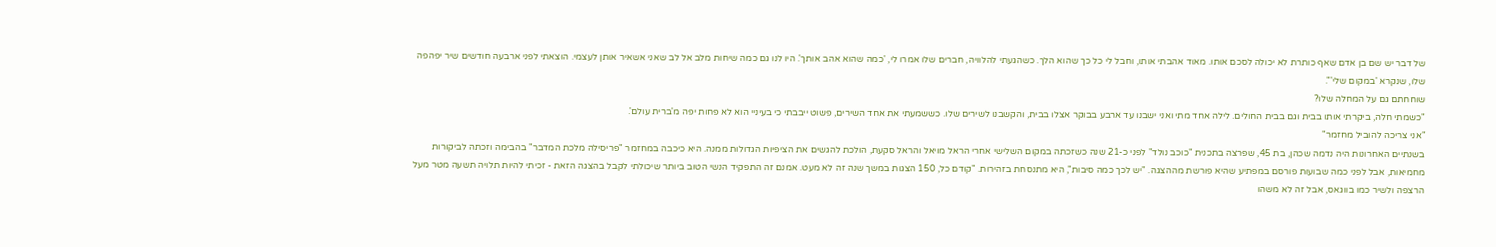של דבר יש שם בן אדם שאף כותרת לא יכולה לסכם אותו. מאוד אהבתי אותו, וחבל לי כל כך שהוא הלך. כשהגעתי להלוויה, חברים שלו אמרו לי, 'כמה שהוא אהב אותך'. היו לנו גם כמה שיחות מלב אל לב שאני אשאיר אותן לעצמי. הוצאתי לפני ארבעה חודשים שיר יפהפה שלו, שנקרא 'במקום שלי'".
שוחחתם גם על המחלה שלו?
"כשמתי חלה, ביקרתי אותו בבית וגם בבית החולים. לילה אחד מתי ואני ישבנו עד ארבע בבוקר אצלו בבית, והקשבנו לשירים שלו. כששמעתי את אחד השירים, פשוט ייבבתי כי בעיניי הוא לא פחות יפה מ'ברית עולם'.
"אני צריכה להוביל מחזמר"
בשנתיים האחרונות היה נדמה שכהן, בת 45, שפרצה בתכנית "כוכב נולד" לפני כ-21 שנה כשזכתה במקום השלישי אחרי הראל מויאל והראל סקעת, הולכת להגשים את הציפיות הגדולות ממנה. היא כיכבה במחזמר "פריסילה מלכת המדבר" בהבימה וזכתה לביקורות מחמיאות, אבל לפני כמה שבועות פורסם במפתיע שהיא פורשת מההצגה. "יש לכך כמה סיבות", היא מתנסחת בזהירות. "קודם כל, 150 הצגות במשך שנה זה לא מעט. אמנם זה התפקיד הנשי הטוב ביותר שיכולתי לקבל בהצגה הזאת - זכיתי להיות תלויה תשעה מטר מעל הרצפה ולשיר כמו בווגאס, אבל זה לא משהו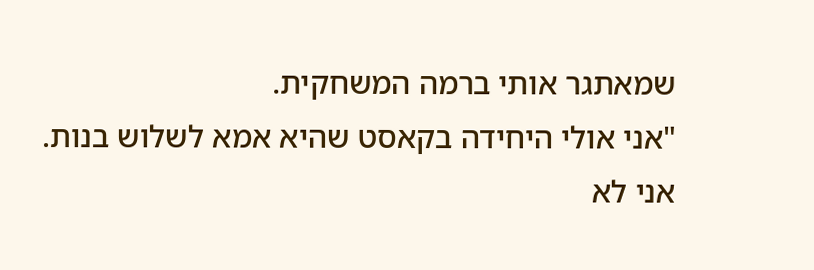שמאתגר אותי ברמה המשחקית.
"אני אולי היחידה בקאסט שהיא אמא לשלוש בנות. אני לא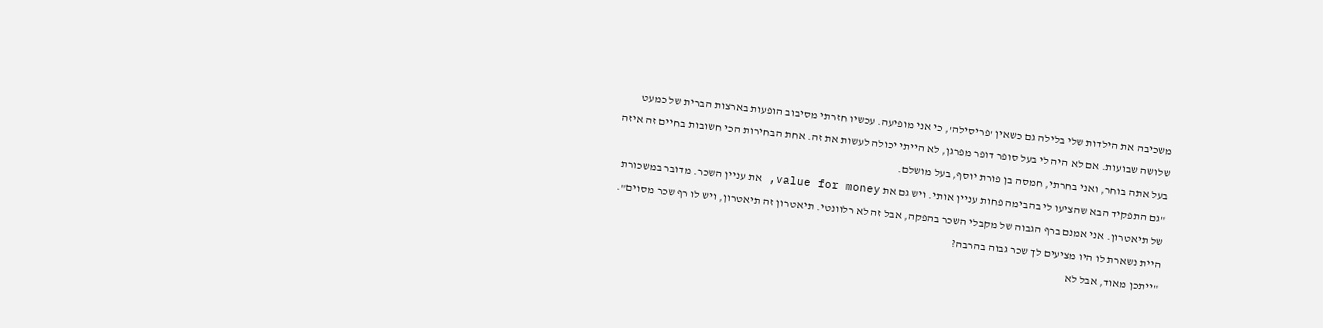משכיבה את הילדות שלי בלילה גם כשאין 'פריסילה', כי אני מופיעה. עכשיו חזרתי מסיבוב הופעות בארצות הברית של כמעט שלושה שבועות. אם לא היה לי בעל סופר דופר מפרגן, לא הייתי יכולה לעשות את זה. אחת הבחירות הכי חשובות בחיים זה איזה בעל אתה בוחר, ואני בחרתי, חמסה בן פורת יוסף, בעל מושלם.
"גם התפקיד הבא שהציעו לי בהבימה פחות עניין אותי. ויש גם את value for money, את עניין השכר. מדובר במשכורת של תיאטרון. אני אמנם ברף הגבוה של מקבלי השכר בהפקה, אבל זה לא רלוונטי. תיאטרון זה תיאטרון, ויש לו רף שכר מסוים".
היית נשארת לו היו מציעים לך שכר גבוה בהרבה?
"ייתכן מאוד, אבל לא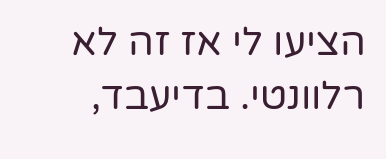הציעו לי אז זה לא רלוונטי. בדיעבד,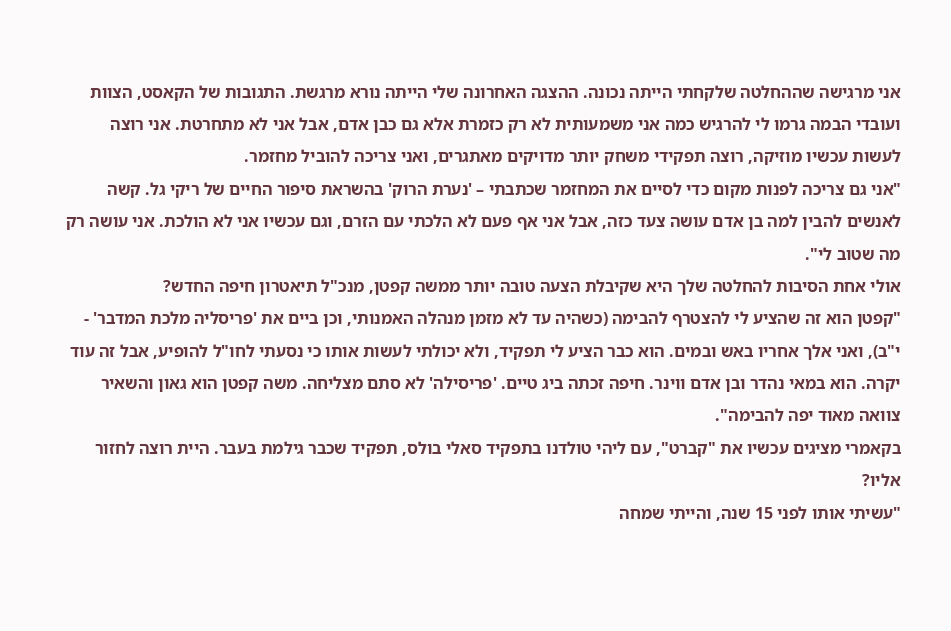אני מרגישה שההחלטה שלקחתי הייתה נכונה. ההצגה האחרונה שלי הייתה נורא מרגשת. התגובות של הקאסט, הצוות ועובדי הבמה גרמו לי להרגיש כמה אני משמעותית לא רק כזמרת אלא גם כבן אדם, אבל אני לא מתחרטת. אני רוצה לעשות עכשיו מוזיקה, רוצה תפקידי משחק יותר מדויקים מאתגרים, ואני צריכה להוביל מחזמר.
"אני גם צריכה לפנות מקום כדי לסיים את המחזמר שכתבתי – 'נערת הרוק' בהשראת סיפור החיים של ריקי גל. קשה לאנשים להבין למה בן אדם עושה צעד כזה, אבל אני אף פעם לא הלכתי עם הזרם, וגם עכשיו אני לא הולכת. אני עושה רק מה שטוב לי".
אולי אחת הסיבות להחלטה שלך היא שקיבלת הצעה טובה יותר ממשה קפטן, מנכ"ל תיאטרון חיפה החדש?
"קפטן הוא זה שהציע לי להצטרף להבימה (כשהיה עד לא מזמן מנהלה האמנותי, וכן ביים את 'פריסליה מלכת המדבר' - י"ב), ואני אלך אחריו באש ובמים. הוא כבר הציע לי תפקיד, ולא יכולתי לעשות אותו כי נסעתי לחו"ל להופיע, אבל זה עוד יקרה. הוא במאי נהדר ובן אדם ווינר. חיפה זכתה ביג טיים. 'פריסילה' לא סתם מצליחה. משה קפטן הוא גאון והשאיר צוואה מאוד יפה להבימה".
בקאמרי מציגים עכשיו את "קברט", עם ליהי טולדנו בתפקיד סאלי בולס, תפקיד שכבר גילמת בעבר. היית רוצה לחזור אליו?
"עשיתי אותו לפני 15 שנה, והייתי שמחה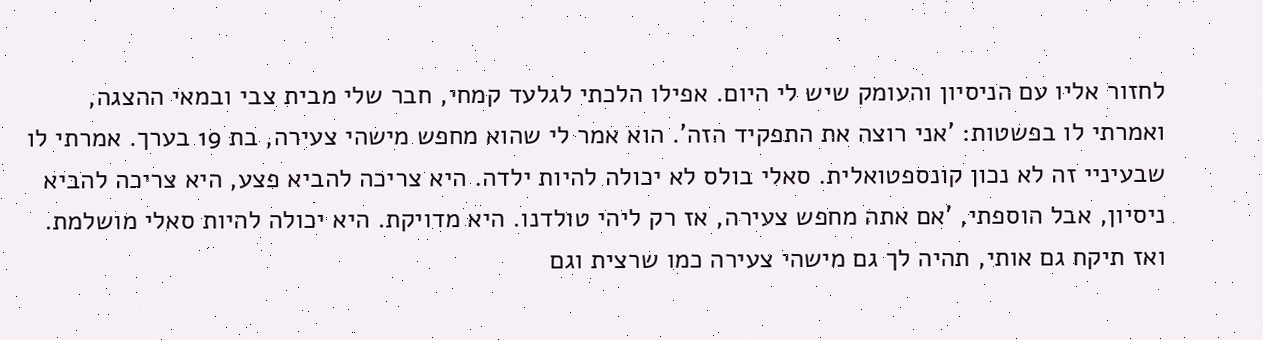לחזור אליו עם הניסיון והעומק שיש לי היום. אפילו הלכתי לגלעד קמחי, חבר שלי מבית צבי ובמאי ההצגה, ואמרתי לו בפשטות: 'אני רוצה את התפקיד הזה'. הוא אמר לי שהוא מחפש מישהי צעירה, בת 19 בערך. אמרתי לו שבעיניי זה לא נכון קונספטואלית. סאלי בולס לא יכולה להיות ילדה. היא צריכה להביא פצע, היא צריכה להביא ניסיון, אבל הוספתי, 'אם אתה מחפש צעירה, אז רק ליהי טולדנו. היא מדויקת. היא יכולה להיות סאלי מושלמת. ואז תיקח גם אותי, תהיה לך גם מישהי צעירה כמו שרצית וגם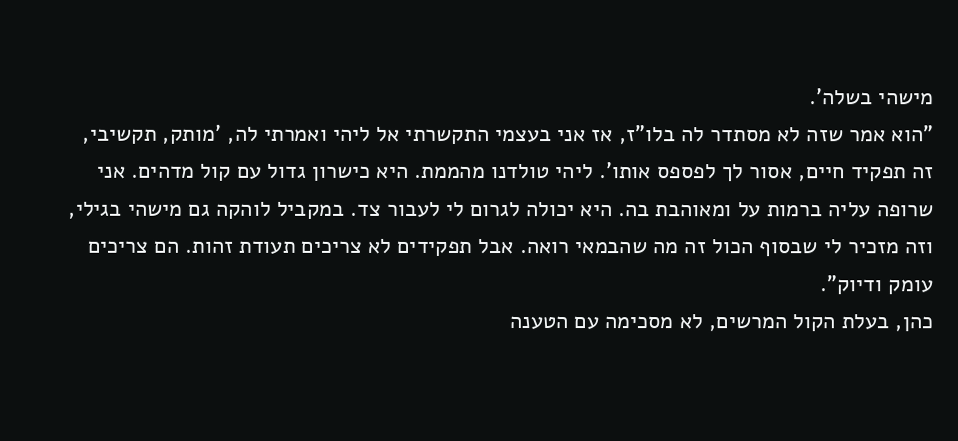מישהי בשלה'.
"הוא אמר שזה לא מסתדר לה בלו"ז, אז אני בעצמי התקשרתי אל ליהי ואמרתי לה, 'מותק, תקשיבי, זה תפקיד חיים, אסור לך לפספס אותו'. ליהי טולדנו מהממת. היא כישרון גדול עם קול מדהים. אני שרופה עליה ברמות על ומאוהבת בה. היא יכולה לגרום לי לעבור צד. במקביל לוהקה גם מישהי בגילי, וזה מזכיר לי שבסוף הכול זה מה שהבמאי רואה. אבל תפקידים לא צריכים תעודת זהות. הם צריכים עומק ודיוק".
כהן, בעלת הקול המרשים, לא מסכימה עם הטענה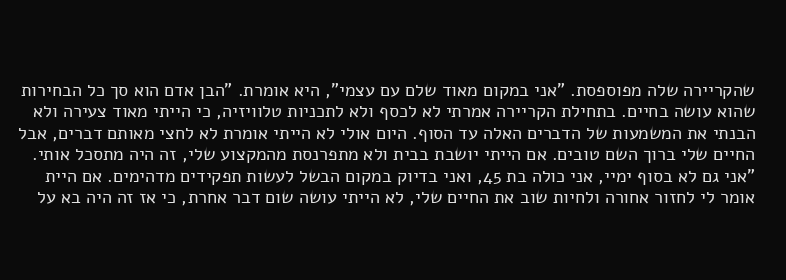שהקריירה שלה מפוספסת. "אני במקום מאוד שלם עם עצמי", היא אומרת. "הבן אדם הוא סך כל הבחירות שהוא עושה בחיים. בתחילת הקריירה אמרתי לא לכסף ולא לתכניות טלוויזיה, כי הייתי מאוד צעירה ולא הבנתי את המשמעות של הדברים האלה עד הסוף. היום אולי לא הייתי אומרת לא לחצי מאותם דברים, אבל החיים שלי ברוך השם טובים. אם הייתי יושבת בבית ולא מתפרנסת מהמקצוע שלי, זה היה מתסכל אותי.
"אני גם לא בסוף ימיי, אני כולה בת 45, ואני בדיוק במקום הבשל לעשות תפקידים מדהימים. אם היית אומר לי לחזור אחורה ולחיות שוב את החיים שלי, לא הייתי עושה שום דבר אחרת, כי אז זה היה בא על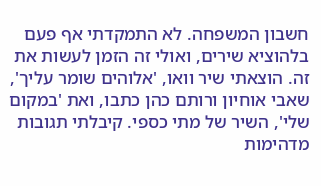חשבון המשפחה. לא התמקדתי אף פעם בלהוציא שירים, ואולי זה הזמן לעשות את זה. הוצאתי שיר וואו, 'אלוהים שומר עליך', שאבי אוחיון ורותם כהן כתבו, ואת 'במקום שלי', השיר של מתי כספי. קיבלתי תגובות מדהימות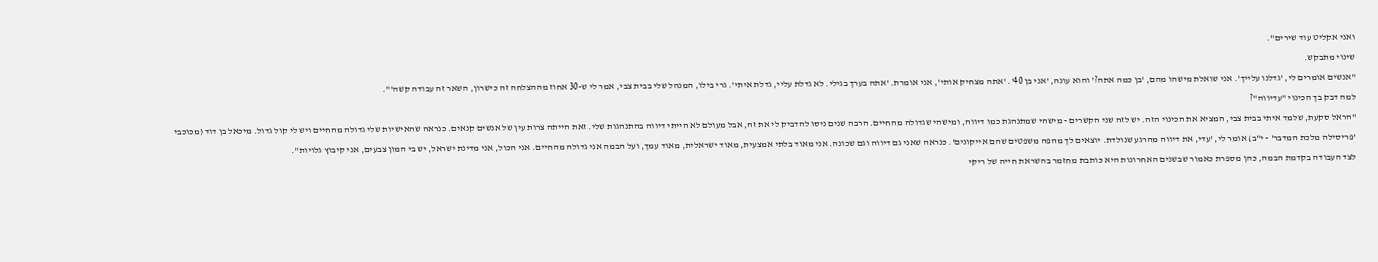ואני אקליט עוד שירים".
שינוי מתבקש.
"אנשים אומרים לי, 'גדלנו עלייך'. אני שואלת מישהו מהם, 'בן כמה אתה?' והוא עונה, 'אני בן 40'. 'אתה מצחיק אותי', אני אומרת. 'אתה בערך בגילי. לא גדלת עליי, גדלת איתי'. גרי בילו, המנהל שלי בבית צבי, אמר לי ש-30 אחוז מההצלחה זה כישרון, השאר זה עבודה קשה'".
למה דבק בך הכינוי "עדיווה"?
"הראל סקעת, שלמד איתי בבית צבי, המציא את הכינוי הזה. יש לזה שני הקשרים - מישהי שמתנהגת כמו דיווה, ומישהי שגדולה מהחיים. הרבה שנים ניסו להדביק לי את זה, אבל מעולם לא הייתי דיווה בהתנהגות שלי. זאת הייתה צרות עין של אנשים קנאים. כנראה שהאישיות שלי גדולה מהחיים ויש לי קול גדול. מיכאל בן דוד (מכוכבי 'פריסילה מלכת המדבר' - י"ב) אומר לי, 'עדי, את דיווה מהרגע שנולדת. יוצאים לך מהפה משפטים שהם אייקונים'. כנראה שאני גם דיווה וגם שכונה. אני מאוד בלתי אמצעית, מאוד ישראלית, מאוד עמך, ועל הבמה אני גדולה מהחיים. אני הכול, אני מדינת ישראל, יש בי המון צבעים, אני קיבוץ גלויות".
לצד העבודה בקדמת הבמה, כהן מספרת כאמור שבשנים האחרונות היא כותבת מחזמר בהשראת חייה של ריקי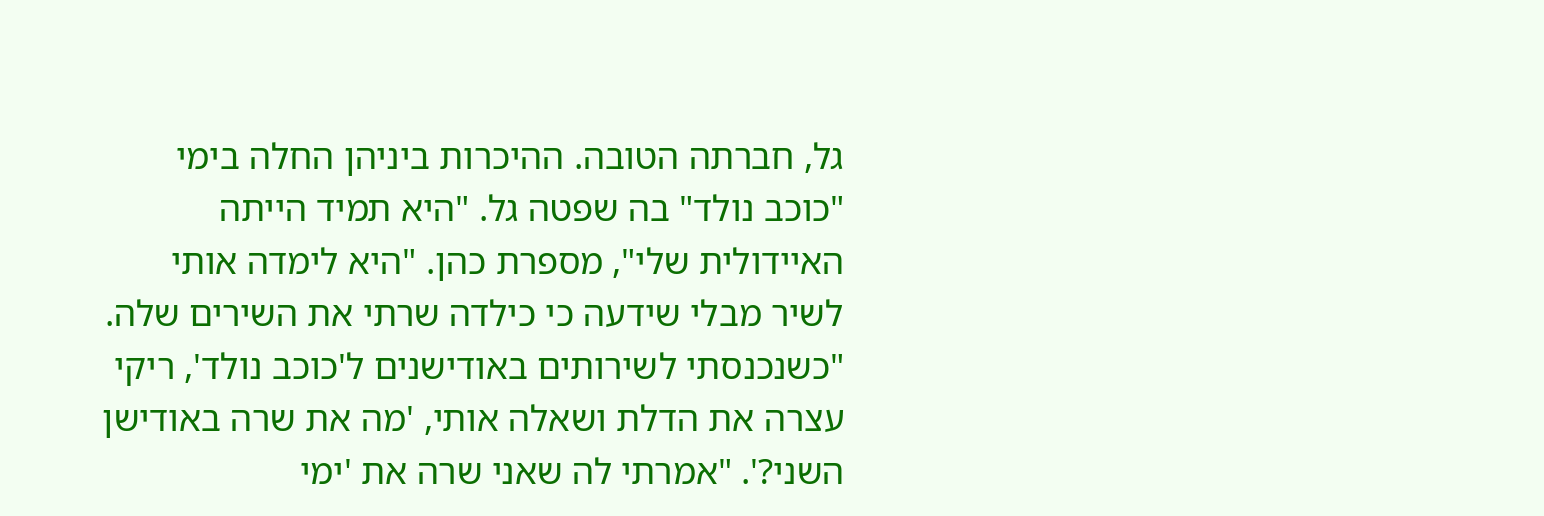גל, חברתה הטובה. ההיכרות ביניהן החלה בימי "כוכב נולד" בה שפטה גל. "היא תמיד הייתה האיידולית שלי", מספרת כהן. "היא לימדה אותי לשיר מבלי שידעה כי כילדה שרתי את השירים שלה.
"כשנכנסתי לשירותים באודישנים ל'כוכב נולד', ריקי עצרה את הדלת ושאלה אותי, 'מה את שרה באודישן השני?'. "אמרתי לה שאני שרה את 'ימי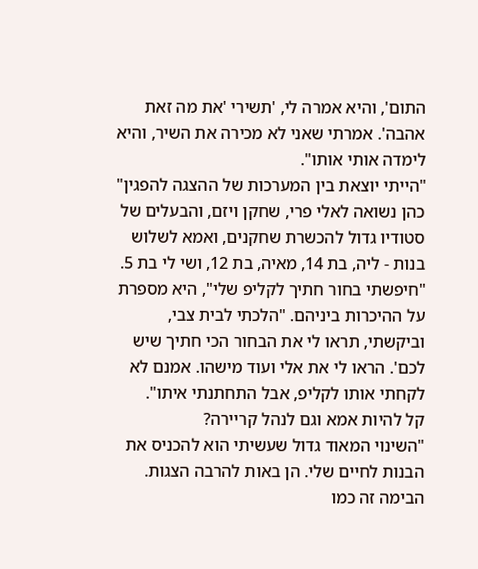התום', והיא אמרה לי, 'תשירי 'את מה זאת אהבה'. אמרתי שאני לא מכירה את השיר, והיא לימדה אותי אותו".
"הייתי יוצאת בין המערכות של ההצגה להפגין"
כהן נשואה לאלי פרי, שחקן ויזם, והבעלים של סטודיו גדול להכשרת שחקנים, ואמא לשלוש בנות - ליה, בת 14, מאיה, בת 12, ושי לי בת 5. "חיפשתי בחור חתיך לקליפ שלי", היא מספרת על ההיכרות ביניהם. "הלכתי לבית צבי, וביקשתי, תראו לי את הבחור הכי חתיך שיש לכם'. הראו לי את אלי ועוד מישהו. אמנם לא לקחתי אותו לקליפ, אבל התחתנתי איתו".
קל להיות אמא וגם לנהל קריירה?
"השינוי המאוד גדול שעשיתי הוא להכניס את הבנות לחיים שלי. הן באות להרבה הצגות. הבימה זה כמו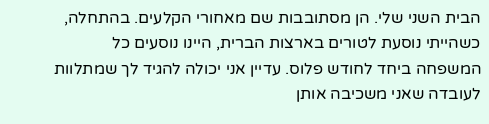הבית השני שלי. הן מסתובבות שם מאחורי הקלעים. בהתחלה, כשהייתי נוסעת לטורים בארצות הברית, היינו נוסעים כל המשפחה ביחד לחודש פלוס. עדיין אני יכולה להגיד לך שמתלוות לעובדה שאני משכיבה אותן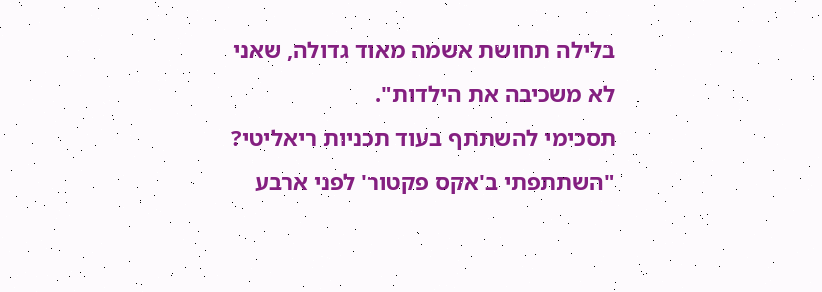בלילה תחושת אשמה מאוד גדולה, שאני לא משכיבה את הילדות".
תסכימי להשתתף בעוד תכניות ריאליטי?
"השתתפתי ב'אקס פקטור' לפני ארבע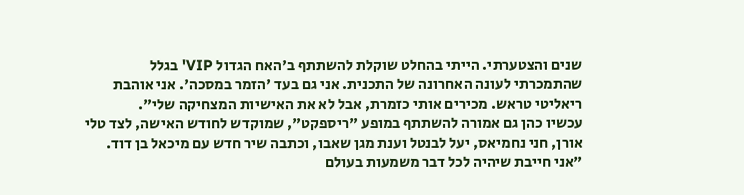שנים והצטערתי. הייתי בהחלט שוקלת להשתתף ב'האח הגדול VIP' בגלל שהתמכרתי לעונה האחרונה של התכנית. אני גם בעד 'הזמר במסכה'. אני אוהבת ריאליטי טראש. מכירים אותי כזמרת, אבל לא את האישיות המצחיקה שלי".
עכשיו כהן גם אמורה להשתתף במופע "ריספקט", שמוקדש לחודש האישה, לצד טלי אורן, חני נחמיאס, יעל לבנטל וענת מגן שאבו, וכתבה שיר חדש עם מיכאל בן דוד. "אני חייבת שיהיה לכל דבר משמעות בעולם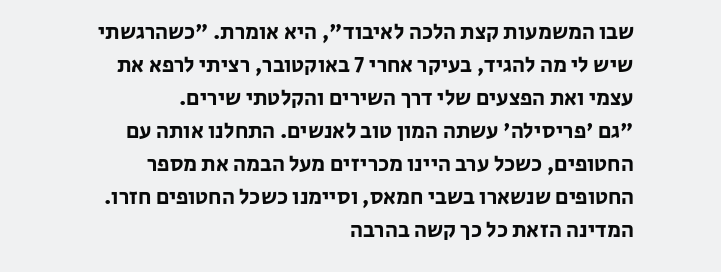שבו המשמעות קצת הלכה לאיבוד", היא אומרת. "כשהרגשתי שיש לי מה להגיד, בעיקר אחרי 7 באוקטובר, רציתי לרפא את עצמי ואת הפצעים שלי דרך השירים והקלטתי שירים.
"גם 'פריסילה' עשתה המון טוב לאנשים. התחלנו אותה עם החטופים, כשכל ערב היינו מכריזים מעל הבמה את מספר החטופים שנשארו בשבי חמאס, וסיימנו כשכל החטופים חזרו. המדינה הזאת כל כך קשה בהרבה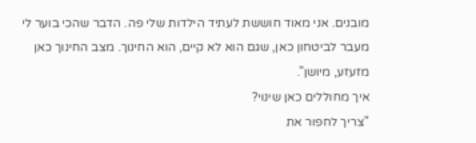מובנים. אני מאוד חוששת לעתיד הילדות שלי פה. הדבר שהכי בוער לי מעבר לביטחון כאן, שגם הוא לא קיים, הוא החינוך. מצב החינוך כאן מזעזע, מיושן".
איך מחוללים כאן שינוי?
"צריך לחפור את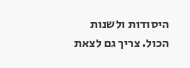היסודות ולשנות הכול. צריך גם לצאת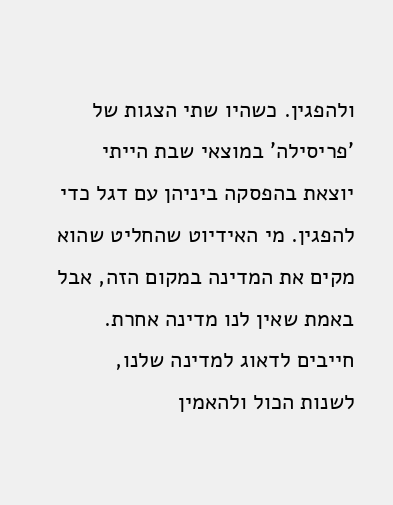ולהפגין. כשהיו שתי הצגות של 'פריסילה' במוצאי שבת הייתי יוצאת בהפסקה ביניהן עם דגל כדי להפגין. מי האידיוט שהחליט שהוא מקים את המדינה במקום הזה, אבל באמת שאין לנו מדינה אחרת. חייבים לדאוג למדינה שלנו, לשנות הכול ולהאמין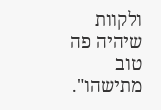ולקוות שיהיה פה טוב מתישהו".